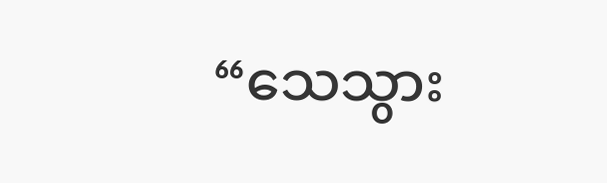“သေသွား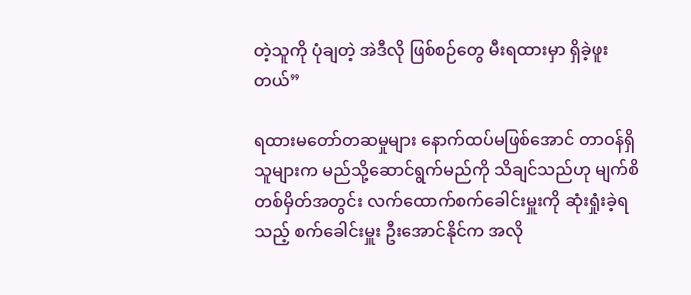တဲ့သူကို ပုံချတဲ့ အဲဒီလို ဖြစ်စဉ်တွေ မီးရထားမှာ ရှိခဲ့ဖူးတယ်”

ရထားမတော်တဆမှုများ နောက်ထပ်မဖြစ်အောင် တာဝန်ရှိသူများက မည်သို့ဆောင်ရွက်မည်ကို သိချင်သည်ဟု မျက်စိတစ်မှိတ်အတွင်း လက်ထောက်စက်ခေါင်းမှူးကို ဆုံးရှုံးခဲ့ရသည့် စက်ခေါင်းမှူး ဦးအောင်နိုင်က အလို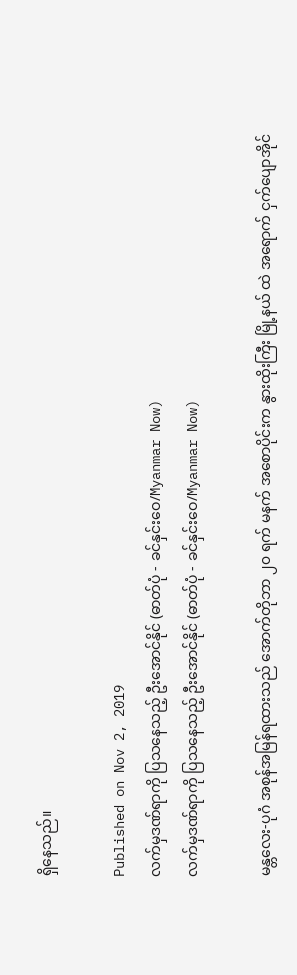ရှိနေသည်။

Published on Nov 2, 2019
လက်မှဒဏ်ရာကို ပြသနေသည့် ဦးအောင်နိုင် (ဓာတ်ပုံ - ခင်နှင်းဝေ/Myanmar Now)
လက်မှဒဏ်ရာကို ပြသနေသည့် ဦးအောင်နိုင် (ဓာတ်ပုံ - ခင်နှင်းဝေ/Myanmar Now)

မန္တလေး-ပုဂံ အစုန်အမြန်ရထားသည် အောက်တိုဘာ ၂၀ ရက် မနက် အစောပိုင်းက နွားထိုးကြီး မြို့နယ် ထဲ အရောက် ငှက်ပျောအိုင်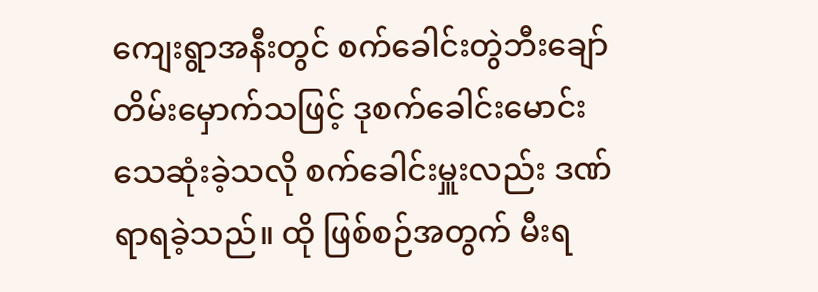ကျေးရွာအနီးတွင် စက်ခေါင်းတွဲဘီးချော်တိမ်းမှောက်သဖြင့် ဒုစက်ခေါင်းမောင်း သေဆုံးခဲ့သလို စက်ခေါင်းမှူးလည်း ဒဏ်ရာရခဲ့သည်။ ထို ဖြစ်စဉ်အတွက် မီးရ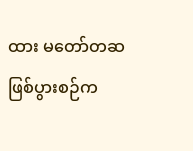ထား မတော်တဆဖြစ်ပွားစဉ်က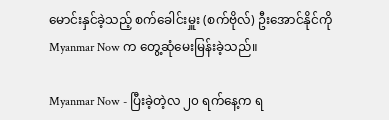မောင်းနှင်ခဲ့သည့် စက်ခေါင်းမှူး (စက်ဗိုလ်) ဦးအောင်နိုင်ကို Myanmar Now က တွေ့ဆုံမေးမြန်းခဲ့သည်။

Myanmar Now - ပြီးခဲ့တဲ့လ ၂၀ ရက်နေ့က ရ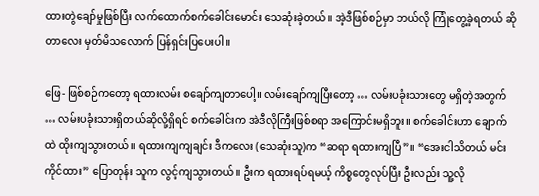ထားတွဲချော်မှုဖြစ်ပြီး လက်ထောက်စက်ခေါင်းမောင်း သေဆုံးခဲ့တယ်။ အဲ့ဒီဖြစ်စဉ်မှာ ဘယ်လို ကြုံတွေ့ခဲ့ရတယ် ဆိုတာလေး မှတ်မိသလောက် ပြန်ရှင်းပြပေးပါ။

ဖြေ- ဖြစ်စဉ်ကတော့ ရထားလမ်း စချော်ကျတာပေါ့။ လမ်းချော်ကျပြီးတော့ … လမ်းပခုံးသားတွေ မရှိတဲ့အတွက် … လမ်းပခုံးသားရှိတယ်ဆိုလို့ရှိရင် စက်ခေါင်းက အဲဒီလိုကြီးဖြစ်စရာ အကြောင်းမရှိဘူး။ စက်ခေါင်းဟာ ချောက်ထဲ ထိုးကျသွားတယ်။ ရထားကျကျချင်း ဒီကလေး (သေဆုံးသူ)က “ဆရာ ရထားကျပြီ”။ “အေးငါသိတယ် မင်းကိုင်ထား” ပြောတုန်း သူက လွင့်ကျသွားတယ်။ ဦးက ရထားရပ်ရမယ့် ကိစ္စတွေလုပ်ပြီး ဦးလည်း သူ့လို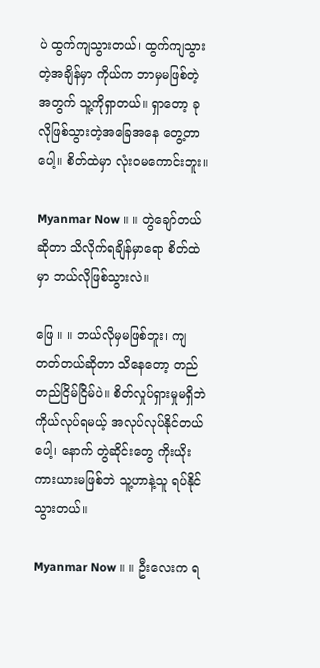ပဲ ထွက်ကျသွားတယ်၊ ထွက်ကျသွားတဲ့အချိန်မှာ ကိုယ်က ဘာမှမဖြစ်တဲ့အတွက် သူ့ကိုရှာတယ်။ ရှာတော့ ခုလိုဖြစ်သွားတဲ့အခြေအနေ တွေ့တာပေါ့။ စိတ်ထဲမှာ လုံးဝမကောင်းဘူး။

Myanmar Now ။ ။ တွဲချော်တယ်ဆိုတာ သိလိုက်ရချိန်မှာရော စိတ်ထဲမှာ ဘယ်လိုဖြစ်သွားလဲ။

ဖြေ ။ ။ ဘယ်လိုမှမဖြစ်ဘူး၊ ကျတတ်တယ်ဆိုတာ သိနေတော့ တည်တည်ငြိမ်ငြိမ်ပဲ။ စိတ်လှုပ်ရှားမှုမရှိဘဲ ကိုယ်လုပ်ရမယ့် အလုပ်လုပ်နိုင်တယ်ပေါ့၊ နောက် တွဲဆိုင်းတွေ ကိုးယိုးကားယားမဖြစ်ဘဲ သူ့ဟာနဲ့သူ ရပ်နိုင်သွားတယ်။

Myanmar Now ။ ။ ဦးလေးက ရ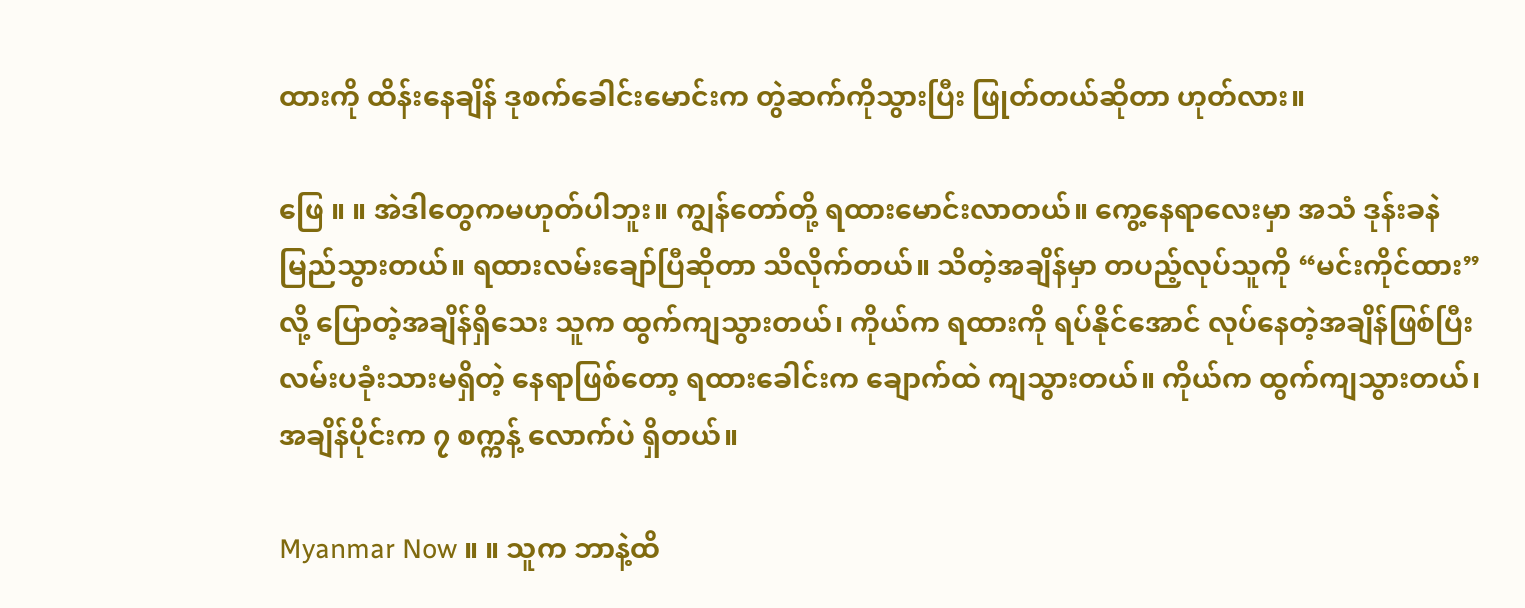ထားကို ထိန်းနေချိန် ဒုစက်ခေါင်းမောင်းက တွဲဆက်ကိုသွားပြီး ဖြုတ်တယ်ဆိုတာ ဟုတ်လား။

ဖြေ ။ ။ အဲဒါတွေကမဟုတ်ပါဘူး။ ကျွန်တော်တို့ ရထားမောင်းလာတယ်။ ကွေ့နေရာလေးမှာ အသံ ဒုန်းခနဲ မြည်သွားတယ်။ ရထားလမ်းချော်ပြီဆိုတာ သိလိုက်တယ်။ သိတဲ့အချိန်မှာ တပည့်လုပ်သူကို “မင်းကိုင်ထား”လို့ ပြောတဲ့အချိန်ရှိသေး သူက ထွက်ကျသွားတယ်၊ ကိုယ်က ရထားကို ရပ်နိုင်အောင် လုပ်နေတဲ့အချိန်ဖြစ်ပြီး လမ်းပခုံးသားမရှိတဲ့ နေရာဖြစ်တော့ ရထား‌ခေါင်းက ချောက်ထဲ ကျသွားတယ်။ ကိုယ်က ထွက်ကျသွားတယ်၊ အချိန်ပိုင်းက ၇ စက္ကန့် လောက်ပဲ ရှိတယ်။

Myanmar Now ။ ။ သူက ဘာနဲ့ထိ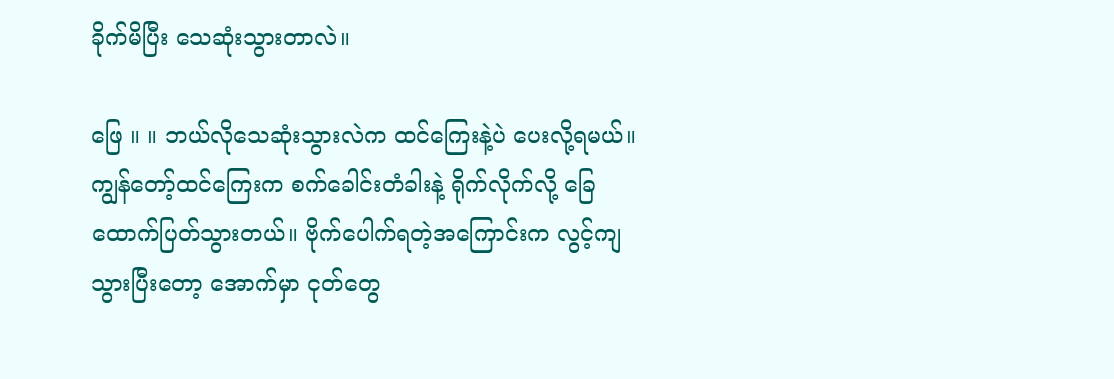ခိုက်မိပြီး သေဆုံးသွားတာလဲ။

ဖြေ ။ ။ ဘယ်လိုသေဆုံးသွားလဲက ထင်ကြေးနဲ့ပဲ ပေးလို့ရမယ်။ ကျွန်တော့်ထင်ကြေးက စက်ခေါင်းတံခါးနဲ့ ရိုက်လိုက်လို့ ခြေထောက်ပြတ်သွားတယ်။ ဗိုက်ပေါက်ရတဲ့အကြောင်းက လွင့်ကျသွားပြီးတော့ အောက်မှာ ငုတ်တွေ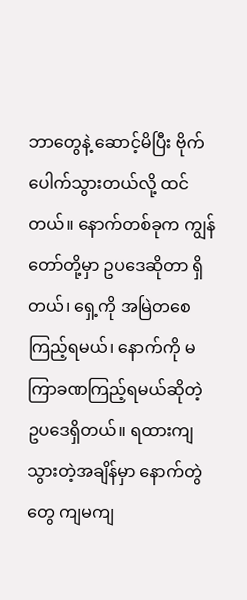ဘာတွေနဲ့ ဆောင့်မိပြီး ဗိုက်ပေါက်သွားတယ်လို့ ထင်တယ်။ နောက်တစ်ခုက ကျွန်တော်တို့မှာ ဥပဒေဆိုတာ ရှိတယ်၊ ရှေ့ကို အမြဲတစေ ကြည့်ရမယ်၊ နောက်ကို မကြာခဏကြည့်ရမယ်ဆိုတဲ့ ဥပဒေရှိတယ်။ ရထားကျသွားတဲ့အချိန်မှာ နောက်တွဲတွေ ကျမကျ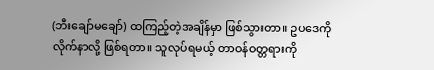(ဘီးချော်မချော်) ထကြည့်တဲ့အချိန်မှာ ဖြစ်သွားတာ။ ဥပဒေကို လိုက်နာလို့ ဖြစ်ရတာ။ သူလုပ်ရမယ့် တာဝန်ဝတ္တရားကို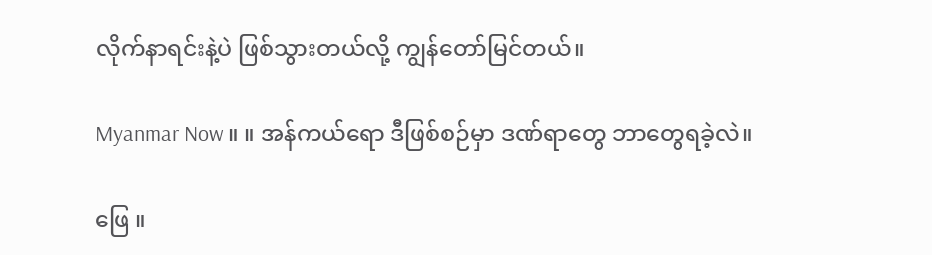လိုက်နာရင်းနဲ့ပဲ ဖြစ်သွားတယ်လို့ ကျွန်တော်မြင်တယ်။

Myanmar Now ။ ။ အန်ကယ်ရော ဒီဖြစ်စဉ်မှာ ဒဏ်ရာတွေ ဘာတွေရခဲ့လဲ။

ဖြေ ။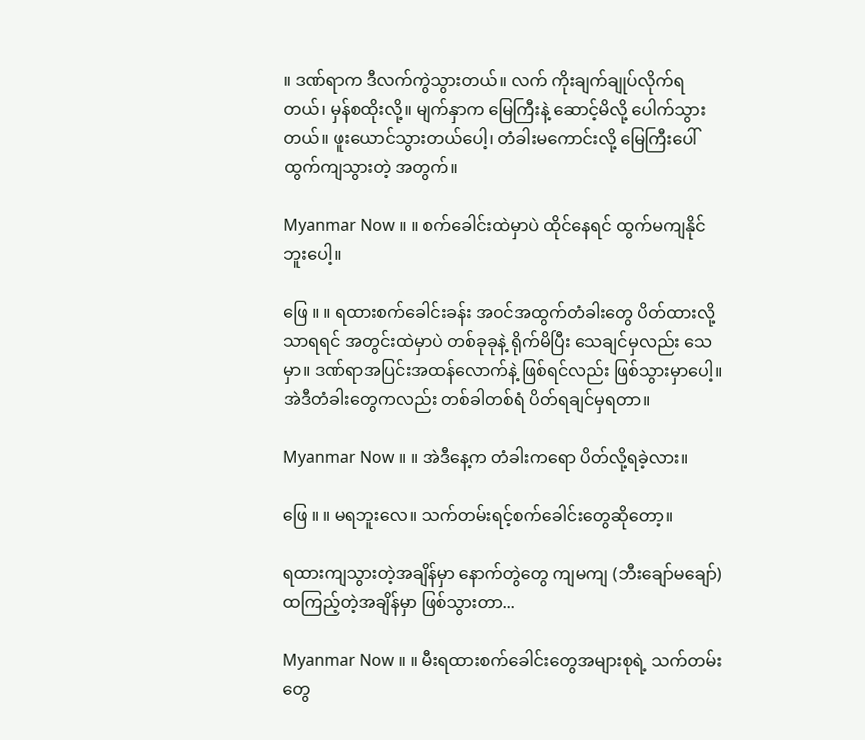။ ဒဏ်ရာက ဒီလက်ကွဲသွားတယ်။ လက် ကိုးချက်ချုပ်လိုက်ရတယ်၊ မှန်စထိုးလို့။ မျက်နှာက မြေကြီးနဲ့ ဆောင့်မိလို့ ပေါက်သွားတယ်။ ဖူးယောင်‌သွားတယ်ပေါ့၊ တံခါးမကောင်းလို့ မြေကြီးပေါ် ထွက်ကျသွားတဲ့ အတွက်။

Myanmar Now ။ ။ စက်ခေါင်းထဲမှာပဲ ထိုင်နေရင် ထွက်မကျနိုင်ဘူးပေါ့။

ဖြေ ။ ။ ရထားစက်ခေါင်းခန်း အ၀င်အထွက်တံခါးတွေ ပိတ်ထားလို့သာရရင် အတွင်းထဲမှာပဲ တစ်ခုခုနဲ့ ရိုက်မိပြီး သေချင်မှလည်း သေမှာ။ ဒဏ်ရာအပြင်းအထန်လောက်နဲ့ ဖြစ်ရင်လည်း ဖြစ်သွားမှာပေါ့။ အဲဒီတံခါးတွေကလည်း တစ်ခါတစ်ရံ ပိတ်ရချင်မှရတာ။

Myanmar Now ။ ။ အဲဒီနေ့က တံခါးကရော ပိတ်လို့ရခဲ့လား။

ဖြေ ။ ။ မရဘူးလေ။ သက်တမ်းရင့်စက်ခေါင်းတွေဆိုတော့။

ရထားကျသွားတဲ့အချိန်မှာ နောက်တွဲတွေ ကျမကျ (ဘီးချော်မချော်) ထကြည့်တဲ့အချိန်မှာ ဖြစ်သွားတာ...

Myanmar Now ။ ။ မီးရထားစက်ခေါင်းတွေအများစုရဲ့ သက်တမ်းတွေ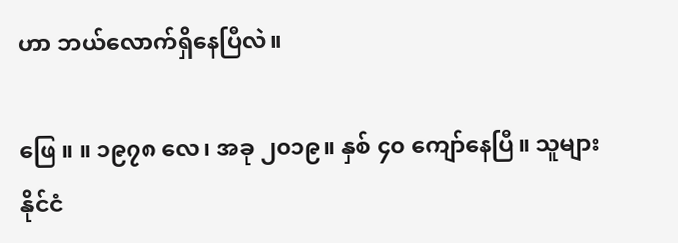ဟာ ဘယ်လောက်ရှိနေပြီလဲ။

ဖြေ ။ ။ ၁၉၇၈ လေ၊ အခု ၂၀၁၉။ နှစ် ၄၀ ကျော်နေပြီ။ သူများနိုင်ငံ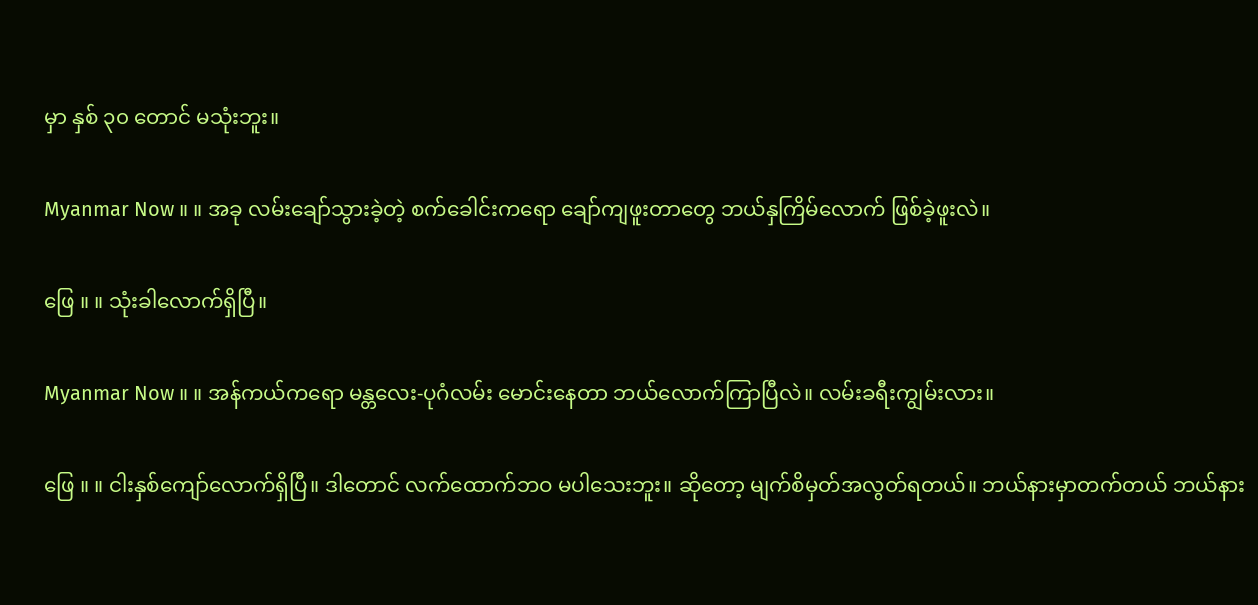မှာ နှစ် ၃၀ တောင် မသုံးဘူး။

Myanmar Now ။ ။ အခု လမ်းချော်သွားခဲ့တဲ့ စက်ခေါင်းကရော ချော်ကျဖူးတာတွေ ဘယ်နှကြိမ်လောက် ဖြစ်ခဲ့ဖူးလဲ။

ဖြေ ။ ။ သုံးခါလောက်ရှိပြီ။

Myanmar Now ။ ။ အန်ကယ်ကရော မန္တလေး-ပုဂံ‌လမ်း မောင်းနေတာ ဘယ်လောက်ကြာပြီလဲ။ လမ်းခရီးကျွမ်းလား။

ဖြေ ။ ။ ငါးနှစ်ကျော်လောက်ရှိပြီ။ ဒါတောင် လက်ထောက်ဘဝ မပါသေးဘူး။ ဆိုတော့ မျက်စိမှတ်အလွတ်ရတယ်။ ဘယ်နားမှာတက်တယ် ဘယ်နား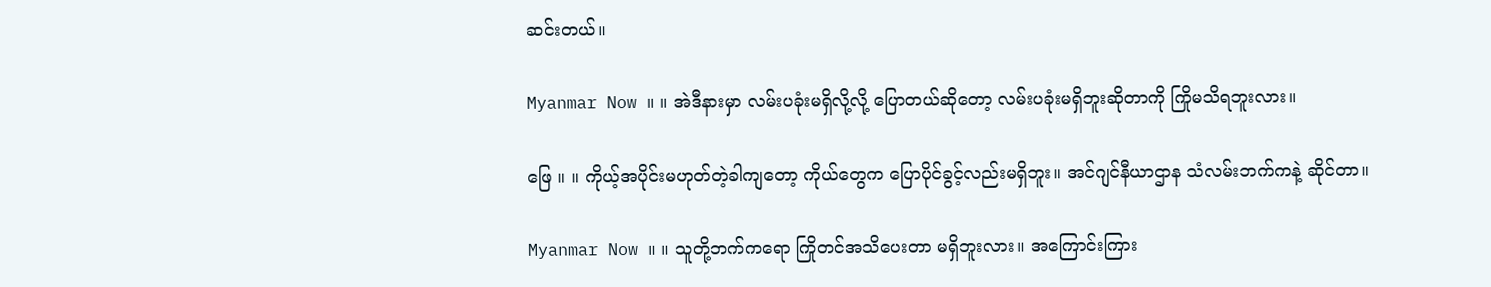ဆင်းတယ်။

Myanmar Now ။ ။ အဲဒီနားမှာ လမ်းပခုံးမရှိလို့လို့ ပြောတယ်ဆိုတော့ လမ်းပခုံးမရှိဘူးဆိုတာကို ကြိုမသိရဘူးလား။

ဖြေ ။ ။ ကိုယ့်အပိုင်းမဟုတ်တဲ့ခါကျတော့ ကိုယ်တွေက ပြောပိုင်ခွင့်လည်းမရှိဘူး။ အင်ဂျင်နီယာဌာန သံလမ်းဘက်ကနဲ့ ဆိုင်တာ။

Myanmar Now ။ ။ သူတို့ဘက်ကရော ကြိုတင်အသိပေးတာ မရှိဘူးလား။ အကြောင်းကြား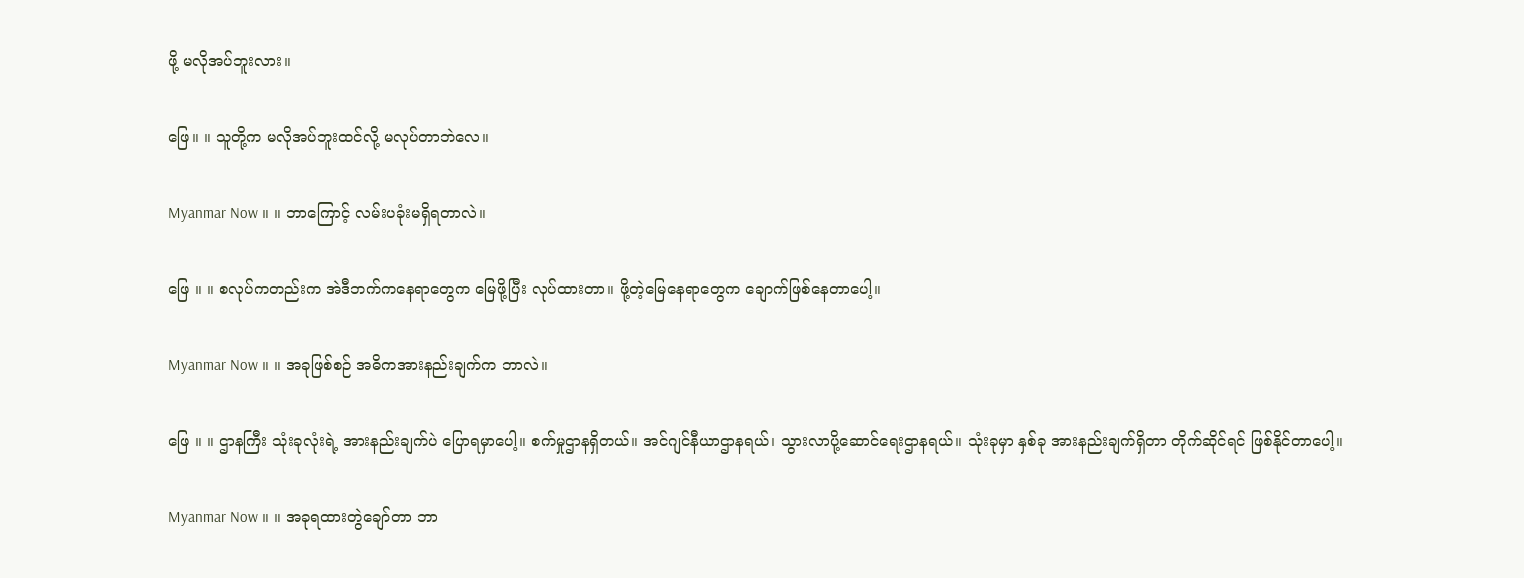ဖို့ မလိုအပ်ဘူးလား။

ဖြေ။ ။ သူတို့က မလိုအပ်ဘူးထင်လို့ မလုပ်တာဘဲလေ။

Myanmar Now ။ ။ ဘာကြောင့် လမ်းပခုံးမရှိရတာလဲ။

ဖြေ ။ ။ စလုပ်ကတည်းက အဲဒီဘက်ကနေရာတွေက မြေဖို့ပြီး လုပ်ထားတာ။ ဖို့တဲ့မြေနေရာတွေက ချောက်ဖြစ်နေတာပေါ့။

Myanmar Now ။ ။ အခုဖြစ်စဉ် အဓိကအားနည်းချက်က ဘာလဲ။

ဖြေ ။ ။ ဌာနကြီး သုံးခုလုံးရဲ့ အားနည်းချက်ပဲ ပြောရမှာပေါ့။ စက်မှုဌာနရှိတယ်။ အင်ဂျင်နီယာဌာနရယ်၊ သွားလာပို့ဆောင်ရေးဌာနရယ်။ သုံးခုမှာ နှစ်ခု အားနည်းချက်ရှိတာ တိုက်ဆိုင်ရင် ဖြစ်နိုင်တာပေါ့။

Myanmar Now ။ ။ အခုရထားတွဲချော်တာ ဘာ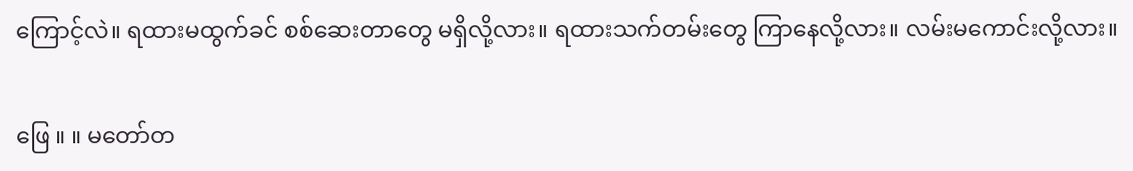ကြောင့်လဲ။ ရထားမထွက်ခင် စစ်ဆေးတာတွေ မရှိလို့လား။ ရထားသက်တမ်းတွေ ကြာနေလို့လား။ လမ်းမကောင်းလို့လား။

ဖြေ ။ ။ မတော်တ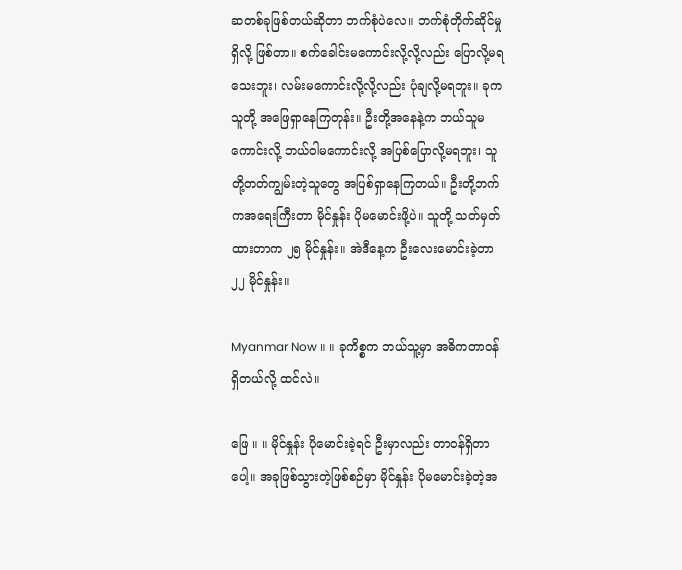ဆတစ်ခုဖြစ်တယ်ဆိုတာ ဘက်စုံပဲလေ။ ဘက်စုံတိုက်ဆိုင်မှုရှိလို့ ဖြစ်တာ။ စက်ခေါင်းမကောင်းလို့လို့လည်း ပြောလို့မရသေးဘူး၊ လမ်းမကောင်းလို့လို့လည်း ပုံချလို့မရဘူး။ ခုက သူတို့ အဖြေရှာနေကြတုန်း။ ဦးတို့အနေနဲ့က ဘယ်သူမကောင်းလို့ ဘယ်ဝါမကောင်းလို့ အပြစ်ပြောလို့မရဘူး၊ သူတို့တတ်ကျွမ်းတဲ့သူတွေ အပြစ်ရှာနေကြတယ်။ ဦးတို့ဘက်ကအရေးကြီးတာ မိုင်နှုန်း ပိုမမောင်းဖို့ပဲ။ သူတို့ သတ်မှတ်ထားတာက ၂၅ မိုင်နှုန်း။ အဲဒီနေ့က ဦးလေးမောင်းခဲ့တာ ၂၂ မိုင်နှုန်း။

Myanmar Now ။ ။ ခုကိစ္စက ဘယ်သူ့မှာ အဓိကတာဝန်ရှိတယ်လို့ ထင်လဲ။

ဖြေ ။ ။ မိုင်နှုန်း ပိုမောင်းခဲ့ရင် ဦးမှာလည်း တာဝန်ရှိတာပေါ့။ အခုဖြစ်သွားတဲ့ဖြစ်စဉ်မှာ မိုင်နှုန်း ပိုမမောင်းခဲ့တဲ့အ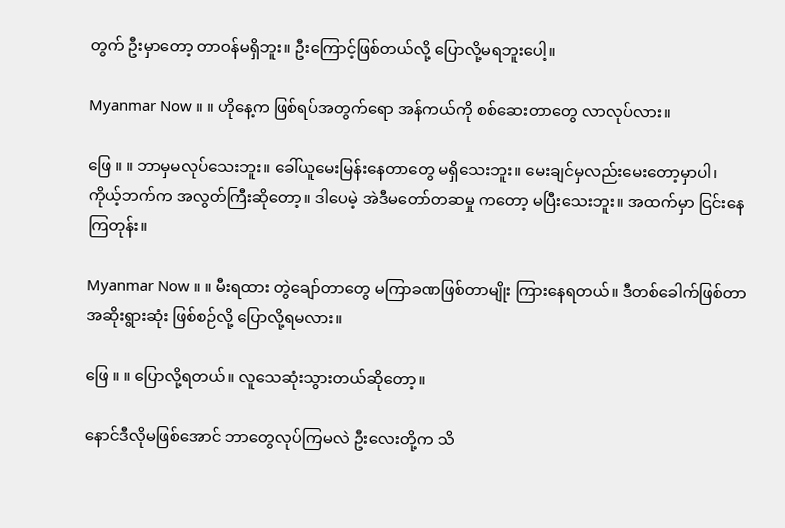တွက် ဦးမှာတော့ တာဝန်မရှိဘူး။ ဦးကြောင့်ဖြစ်တယ်လို့ ပြောလို့မရဘူးပေါ့။

Myanmar Now ။ ။ ဟိုနေ့က ဖြစ်ရပ်အတွက်ရော အန်ကယ်ကို စစ်ဆေးတာတွေ လာလုပ်လား။

ဖြေ ။ ။ ဘာမှမလုပ်သေးဘူး။ ခေါ်ယူမေးမြန်းနေတာတွေ မရှိသေးဘူး။ မေးချင်မှလည်းမေးတော့မှာပါ၊ ကိုယ့်ဘက်က အလွတ်ကြီးဆိုတော့။ ဒါပေမဲ့ အဲဒီမတော်တဆမှု ကတော့ မပြီးသေးဘူး။ အထက်မှာ ငြင်းနေကြတုန်း။

Myanmar Now ။ ။ မီးရထား တွဲချော်တာတွေ မကြာခဏဖြစ်တာမျိုး ကြားနေရတယ်။ ဒီတစ်ခေါက်ဖြစ်တာ အဆိုးရွားဆုံး ဖြစ်စဉ်လို့ ပြောလို့ရမလား။

ဖြေ ။ ။ ပြောလို့ရတယ်။ လူသေဆုံးသွားတယ်ဆိုတော့။

နောင်ဒီလိုမဖြစ်အောင် ဘာတွေလုပ်ကြမလဲ ဦးလေးတို့က သိ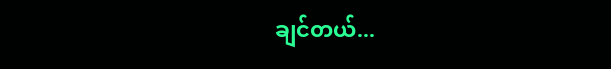ချင်တယ်...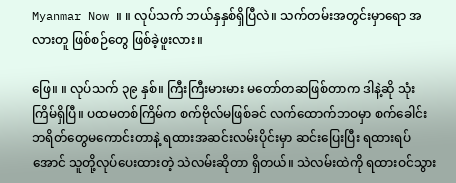Myanmar Now ။ ။ လုပ်သက် ဘယ်နှနှစ်ရှိပြီလဲ။ သက်တမ်းအတွင်းမှာရော အလားတူ ဖြစ်စဉ်တွေ ဖြစ်ခဲ့ဖူးလား။

ဖြေ။ ။ လုပ်သက် ၃၉ နှစ်။ ကြီးကြီးမားမား မတော်တဆဖြစ်တာက ဒါနဲ့ဆို သုံးကြိမ်ရှိပြီ။ ပထမတစ်ကြိမ်က စက်ဗိုလ်မဖြစ်ခင် လက်ထောက်ဘဝမှာ စက်ခေါင်းဘရိတ်တွေမကောင်းတာနဲ့ ရထားအဆင်းလမ်းပိုင်းမှာ ဆင်းပြေးပြီး ရထားရပ်အောင် သူတို့လုပ်ပေးထားတဲ့ သဲလမ်းဆိုတာ ရှိတယ်။ သဲလမ်းထဲကို ရထားဝင်သွား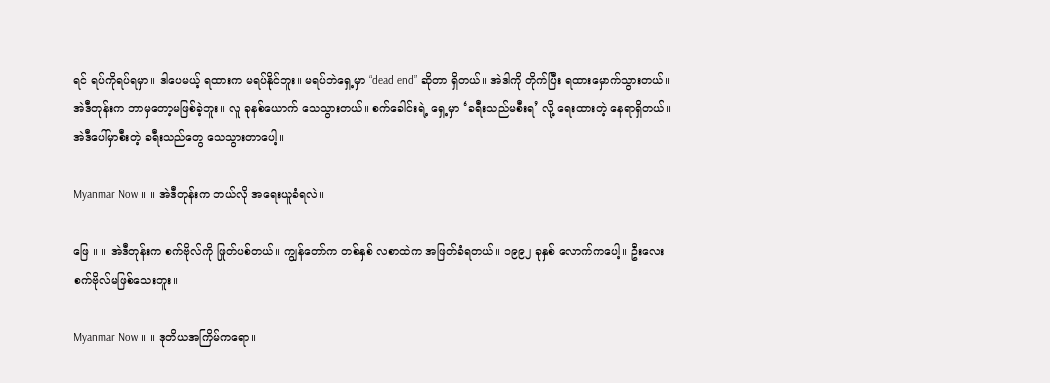ရင် ရပ်ကိုရပ်ရမှာ။ ဒါပေမယ့် ရထားက မရပ်နိုင်ဘူး။ မရပ်ဘဲရှေ့မှာ “dead end” ဆိုတာ ရှိတယ်။ အဲဒါကို တိုက်ပြီး ရထားမှောက်သွားတယ်။ အဲဒီတုန်းက ဘာမှတော့မဖြစ်ခဲ့ဘူး။ လူ ခုနစ်ယောက် သေသွားတယ်။ စက်ခေါင်းရဲ့ ရှေ့မှာ ‘ခရီးသည်မစီးရ’ လို့ ရေးထားတဲ့ နေရာရှိတယ်။ အဲဒီပေါ်မှာစီးတဲ့ ခရီးသည်တွေ သေသွားတာပေါ့။

Myanmar Now ။ ။ အဲဒီတုန်းက ဘယ်လို အရေးယူခံရလဲ။

ဖြေ ။ ။ အဲဒီတုန်းက စက်ဗိုလ်ကို ဖြုတ်ပစ်တယ်။ ကျွန်တော်က တစ်နှစ် လစာထဲက အဖြတ်ခံရတယ်။ ၁၉၉၂ ခုနှစ် လောက်ကပေါ့။ ဦးလေး စက်ဗိုလ်မဖြစ်သေးဘူး။

Myanmar Now ။ ။ ဒုတိယအကြိမ်ကရော။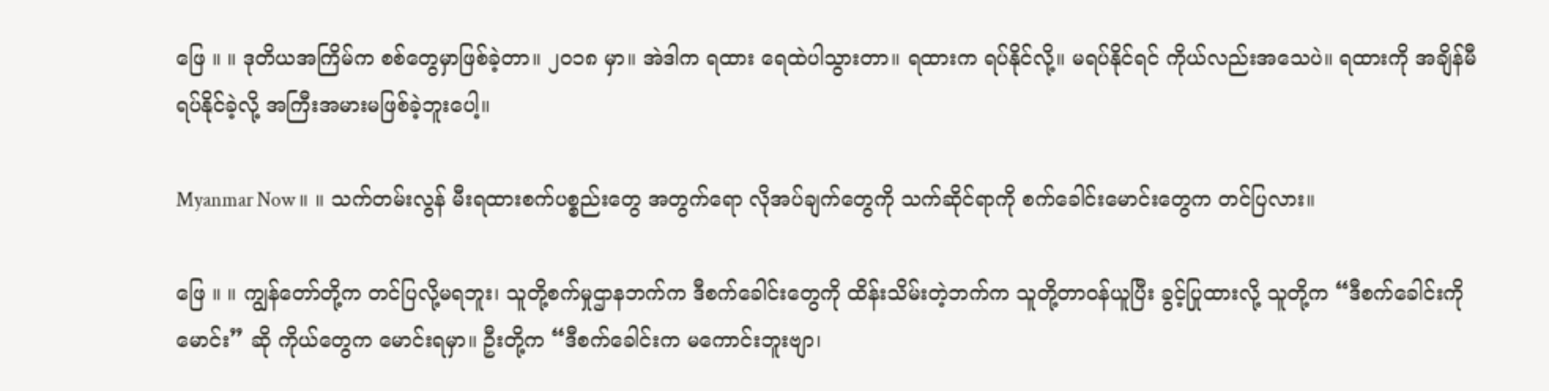ဖြေ ။ ။ ဒုတိယအကြိမ်က စစ်တွေမှာဖြစ်ခဲ့တာ။ ၂၀၁၈ မှာ။ အဲဒါက ရထား ရေထဲပါသွားတာ။ ရထားက ရပ်နိုင်လို့။ မရပ်နိုင်ရင် ကိုယ်လည်းအသေပဲ။ ရထားကို အချိန်မီရပ်နိုင်ခဲ့လို့ အကြီးအမားမဖြစ်ခဲ့ဘူးပေါ့။

Myanmar Now ။ ။ သက်တမ်းလွန် မီးရထားစက်ပစ္စည်းတွေ အတွက်ရော လိုအပ်ချက်တွေကို သက်ဆိုင်ရာကို စက်ခေါင်းမောင်းတွေက တင်ပြလား။

ဖြေ ။ ။ ကျွန်တော်တို့က တင်ပြလို့မရဘူး၊ သူတို့စက်မှုဌာနဘက်က ဒီစက်ခေါင်းတွေကို ထိန်းသိမ်းတဲ့ဘက်က သူတို့တာဝန်ယူပြီး ခွင့်ပြုထားလို့ သူတို့က “ဒီစက်ခေါင်းကိုမောင်း” ဆို ကိုယ်တွေက မောင်းရမှာ။ ဦးတို့က “ဒီစက်ခေါင်းက မကောင်းဘူးဗျာ၊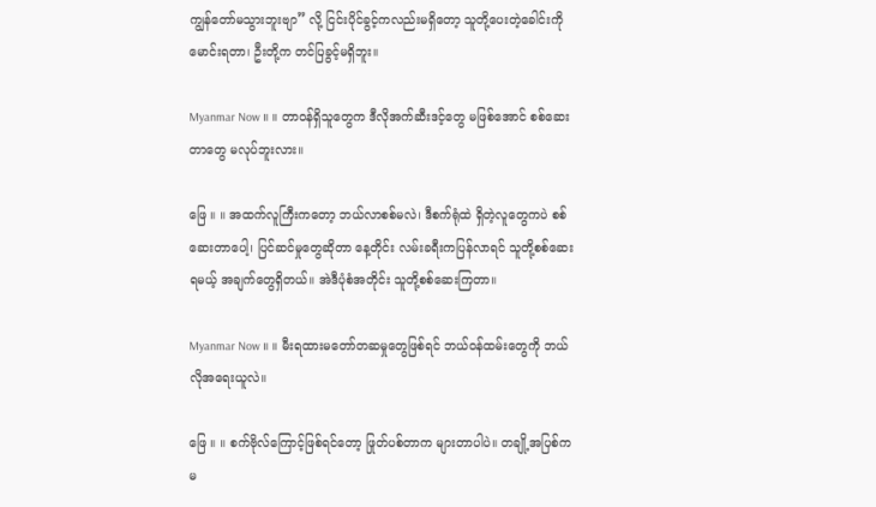ကျွန်တော်မသွားဘူးဗျာ” လို့ ငြင်းပိုင်ခွင့်ကလည်းမရှိတော့ သူတို့ပေးတဲ့ခေါင်းကို မောင်းရတာ၊ ဦးတို့က တင်ပြခွင့်မရှိဘူး။

Myanmar Now ။ ။ တာဝန်ရှိသူတွေက ဒီလိုအက်ဆီးဒင့်တွေ မဖြစ်အောင် စစ်ဆေးတာတွေ မလုပ်ဘူးလား။

ဖြေ ။ ။ အထက်လူကြီးက‌တော့ ဘယ်လာစစ်မလဲ၊ ဒီစက်ရုံထဲ ရှိတဲ့လူတွေကပဲ စစ်ဆေးတာပေါ့၊ ပြင်ဆင်မှုတွေဆိုတာ နေ့တိုင်း လမ်းခရီးကပြန်လာရင် သူတို့စစ်ဆေးရမယ့် အချက်တွေရှိတယ်။ အဲဒီပုံစံအတိုင်း သူတို့စစ်ဆေးကြတာ။

Myanmar Now ။ ။ မီးရထားမတော်တဆမှုတွေဖြစ်ရင် ဘယ်ဝန်ထမ်းတွေကို ဘယ်လိုအရေးယူလဲ။

ဖြေ ။ ။ စက်ဗိုလ်ကြောင့်ဖြစ်ရင်တော့ ဖြုတ်ပစ်တာက များတာပါပဲ။ တချို့အပြစ်က မ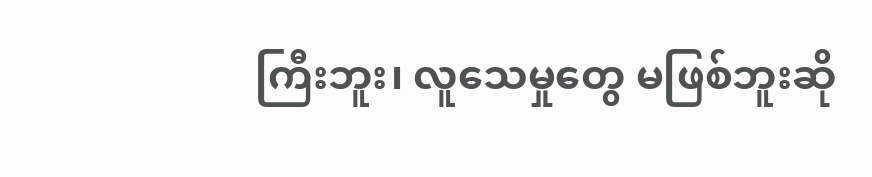ကြီးဘူး၊ လူသေမှုတွေ မဖြစ်ဘူးဆို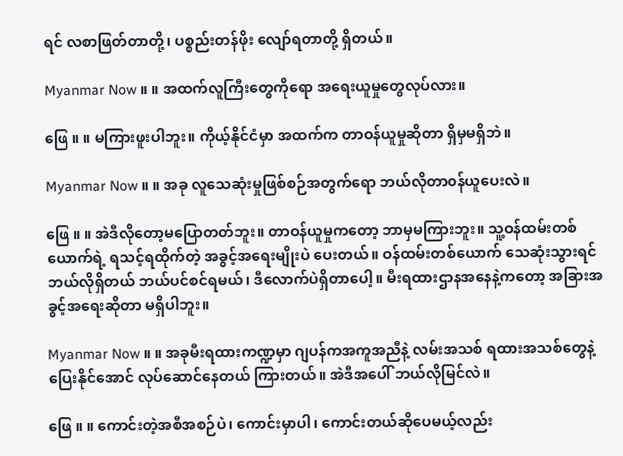ရင် လစာဖြတ်တာတို့၊ ပစ္စည်းတန်ဖိုး လျော်ရတာတို့ ရှိတယ်။

Myanmar Now ။ ။ အထက်လူကြီးတွေကိုရော အရေးယူမှုတွေလုပ်လား။

ဖြေ ။ ။ မကြားဖူးပါဘူး။ ကိုယ့်နိုင်ငံမှာ အထက်က တာဝန်ယူမှုဆိုတာ ရှိမှမရှိဘဲ။

Myanmar Now ။ ။ အခု လူသေဆုံးမှုဖြစ်စဉ်အတွက်ရော ဘယ်လိုတာ၀န်ယူပေးလဲ။

ဖြေ ။ ။ အဲဒီလိုတော့မပြောတတ်ဘူး။ တာဝန်ယူမှုကတော့ ဘာမှမကြားဘူး။ သူ့ဝန်ထမ်းတစ်ယောက်ရဲ့ ရသင့်ရထိုက်တဲ့ အခွင့်အရေးမျိုးပဲ ပေးတယ်။ ဝန်ထမ်းတစ်ယောက် သေဆုံးသွားရင် ဘယ်လိုရှိတယ် ဘယ်ပင်စင်ရမယ်၊ ဒီလောက်ပဲရှိတာပေါ့။ မီးရထားဌာနအနေနဲ့ကတော့ အခြားအခွင့်အရေးဆိုတာ မရှိပါဘူး။

Myanmar Now ။ ။ အခုမီးရထားကဏ္ဍမှာ ဂျပန်ကအကူအညီနဲ့ လမ်းအသစ် ရထားအသစ်တွေနဲ့ ပြေးနိုင်အောင် လုပ်ဆောင်နေတယ် ကြားတယ်။ အဲဒီအပေါ် ဘယ်လိုမြင်လဲ။

ဖြေ ။ ။ ကောင်းတဲ့အစီအစဉ်ပဲ၊ ကောင်းမှာပါ၊ ကောင်းတယ်ဆိုပေမယ့်လည်း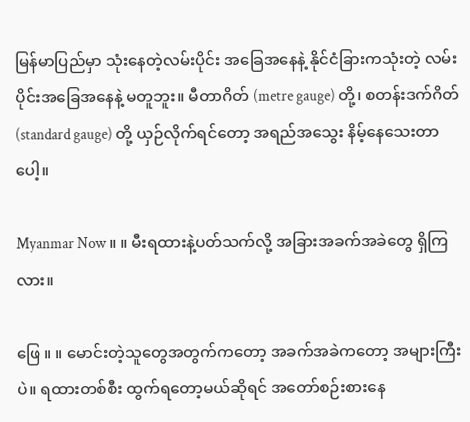မြန်မာပြည်မှာ သုံးနေတဲ့လမ်းပိုင်း အခြေအနေနဲ့ နိုင်ငံခြားကသုံးတဲ့ လမ်းပိုင်းအခြေအနေနဲ့ မတူဘူး။ မီတာဂိတ် (metre gauge) တို့၊ စတန်းဒက်ဂိတ် (standard gauge) တို့ ယှဉ်လိုက်ရင်တော့ အရည်အသွေး နိမ့်နေသေးတာပေါ့။

Myanmar Now ။ ။ မီးရထားနဲ့ပတ်သက်လို့ အခြားအခက်အခဲတွေ ရှိကြလား။

ဖြေ ။ ။ မောင်းတဲ့သူတွေအတွက်ကတော့ အခက်အခဲကတော့ အများကြီးပဲ။ ရထားတစ်စီး ထွက်ရတော့မယ်ဆိုရင် အတော်စဉ်းစားနေ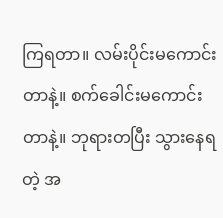ကြရတာ။ လမ်းပိုင်းမကောင်းတာနဲ့။ စက်‌ခေါင်းမကောင်းတာနဲ့။ ဘုရားတပြီး သွားနေရတဲ့ အ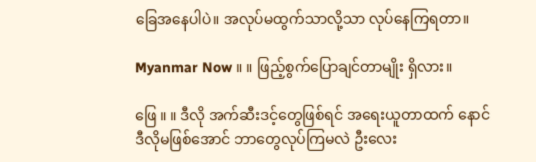ခြေအနေပါပဲ။ အလုပ်မထွက်သာလို့သာ လုပ်နေကြရတာ။

Myanmar Now ။ ။ ဖြည့်စွက်ပြောချင်တာမျိုး ရှိလား။

ဖြေ ။ ။ ဒီလို အက်ဆီးဒင့်တွေဖြစ်ရင် အရေးယူတာထက် နောင် ဒီလိုမဖြစ်အောင် ဘာတွေလုပ်ကြမလဲ ဦးလေး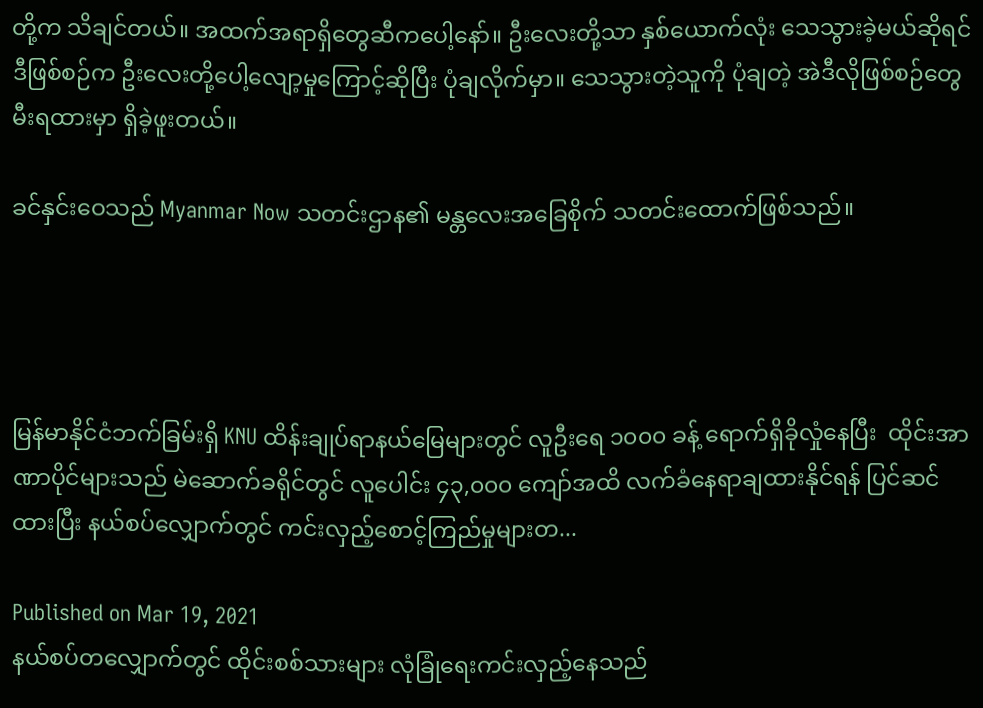တို့က သိချင်တယ်။ အထက်အရာရှိတွေဆီကပေါ့နော်။ ဦးလေးတို့သာ နှစ်ယောက်လုံး သေသွားခဲ့မယ်ဆိုရင် ဒီဖြစ်စဉ်က ဦးလေးတို့ပေါ့လျော့မှုကြောင့်ဆိုပြီး ပုံချလိုက်မှာ။ သေသွားတဲ့သူကို ပုံချတဲ့ အဲဒီလိုဖြစ်စဉ်တွေ မီးရထားမှာ ရှိခဲ့ဖူးတယ်။

ခင်နှင်းဝေသည် Myanmar Now သတင်းဌာန၏ မန္တလေးအခြေစိုက် သတင်းထောက်ဖြစ်သည်။




မြန်မာနိုင်ငံဘက်ခြမ်းရှိ KNU ထိန်းချုပ်ရာနယ်မြေများတွင် လူဦးရေ ၁၀၀၀ ခန့် ရောက်ရှိခိုလှုံနေပြီး  ထိုင်းအာဏာပိုင်များသည် မဲဆောက်ခရိုင်တွင် လူပေါင်း ၄၃,၀၀၀ ကျော်အထိ လက်ခံနေရာချထားနိုင်ရန် ပြင်ဆင်ထားပြီး နယ်စပ်လျှောက်တွင် ကင်းလှည့်စောင့်ကြည်မှုများတ...

Published on Mar 19, 2021
နယ်စပ်တလျှောက်တွင် ထိုင်းစစ်သားများ လုံခြုံရေးကင်းလှည့်နေသည်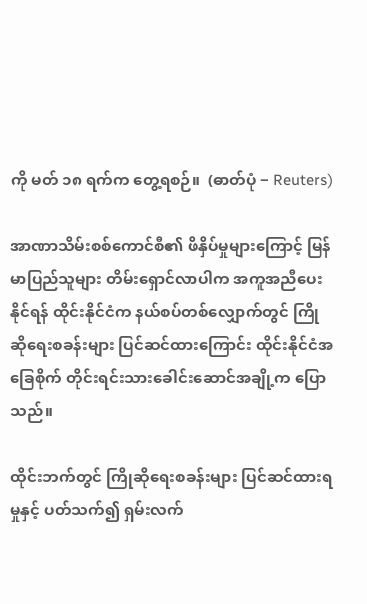ကို မတ် ၁၈ ရက်က တွေ့ရစဉ်။  (ဓာတ်ပုံ − Reuters)

အာဏာသိမ်းစစ်ကောင်စီ၏ ဖိနှိပ်မှုများကြောင့် မြန်မာပြည်သူများ တိမ်းရှောင်လာပါက အကူအညီပေးနိုင်ရန် ထိုင်းနိုင်ငံက နယ်စပ်တစ်လျှောက်တွင် ကြိုဆိုရေးစခန်းများ ပြင်ဆင်ထားကြောင်း ထိုင်းနိုင်ငံအခြေစိုက် တိုင်းရင်းသားခေါင်းဆောင်အချို့က ပြောသည်။

ထိုင်းဘက်တွင် ကြိုဆိုရေးစခန်းများ ပြင်ဆင်ထားရမှုနှင့် ပတ်သက်၍ ရှမ်းလက်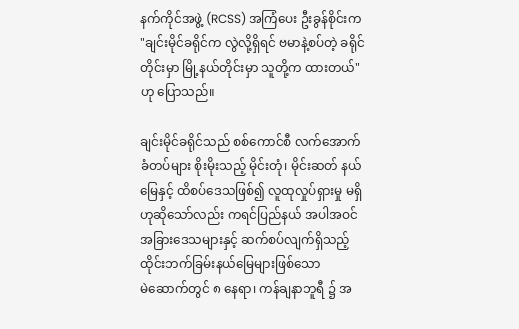နက်ကိုင်အဖွဲ့ (RCSS) အကြံပေး ဦးခွန်စိုင်းက "ချင်းမိုင်ခရိုင်က လွဲလို့ရှိရင် ဗမာနဲ့စပ်တဲ့ ခရိုင်တိုင်းမှာ မြို့နယ်တိုင်းမှာ သူတို့က ထားတယ်" ဟု ပြောသည်။

ချင်းမိုင်ခရိုင်သည် စစ်ကောင်စီ လက်အောက်ခံတပ်များ စိုးမိုးသည့် မိုင်းတုံ၊ မိုင်းဆတ် နယ်မြေနှင့် ထိစပ်ဒေသဖြစ်၍ လူထုလှုပ်ရှားမှု မရှိဟုဆိုသော်လည်း ကရင်ပြည်နယ် အပါအဝင် အခြားဒေသများနှင့် ဆက်စပ်လျက်ရှိသည့် ထိုင်းဘက်ခြမ်းနယ်မြေများဖြစ်သော မဲ‌ဆောက်တွင် ၈ နေရာ၊ ကန်ချနာဘူရီ ၌ အ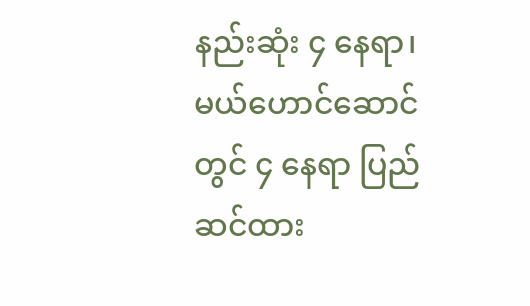နည်းဆုံး ၄ နေရာ၊ မယ်ဟောင်ဆောင်တွင် ၄ နေရာ ပြည်ဆင်ထား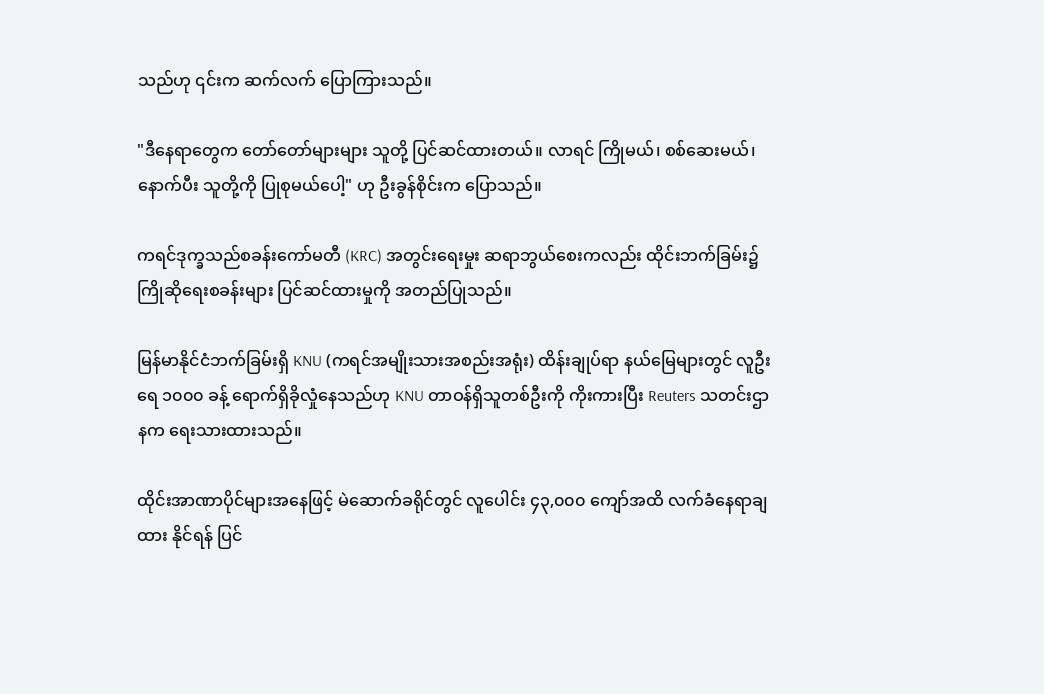သည်ဟု ၎င်းက ဆက်လက် ပြောကြားသည်။

"ဒီနေရာတွေက တော်တော်များများ သူတို့ ပြင်ဆင်ထားတယ်။ လာရင် ကြိုမယ်၊ စစ်ဆေးမယ်၊ နောက်ပီး သူတို့ကို ပြုစုမယ်ပေါ့" ဟု ဦးခွန်စိုင်းက ပြောသည်။

ကရင်ဒုက္ခသည်စခန်းကော်မတီ (KRC) အတွင်းရေးမှုး ဆရာဘွယ်စေးကလည်း ထိုင်းဘက်ခြမ်း၌ ကြိုဆိုရေးစခန်းများ ပြင်ဆင်ထားမှုကို အတည်ပြုသည်။

မြန်မာနိုင်ငံဘက်ခြမ်းရှိ KNU (ကရင်အမျိုးသားအစည်းအရုံး) ထိန်းချုပ်ရာ နယ်မြေများတွင် လူဦးရေ ၁၀၀၀ ခန့် ရောက်ရှိခိုလှုံနေသည်ဟု KNU တာဝန်ရှိသူတစ်ဦးကို ကိုးကားပြီး Reuters သတင်းဌာနက ရေးသားထားသည်။

ထိုင်းအာဏာပိုင်များအနေဖြင့် မဲဆောက်ခရိုင်တွင် လူပေါင်း ၄၃,၀၀၀ ကျော်အထိ လက်ခံနေရာချထား နိုင်ရန် ပြင်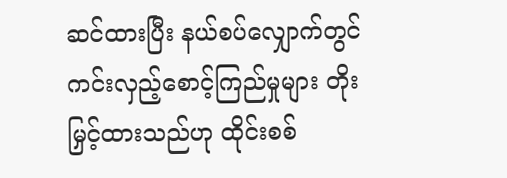ဆင်ထားပြီး နယ်စပ်လျှောက်တွင် ကင်းလှည့်စောင့်ကြည်မှုများ တိုးမြှင့်ထားသည်ဟု ထိုင်းစစ်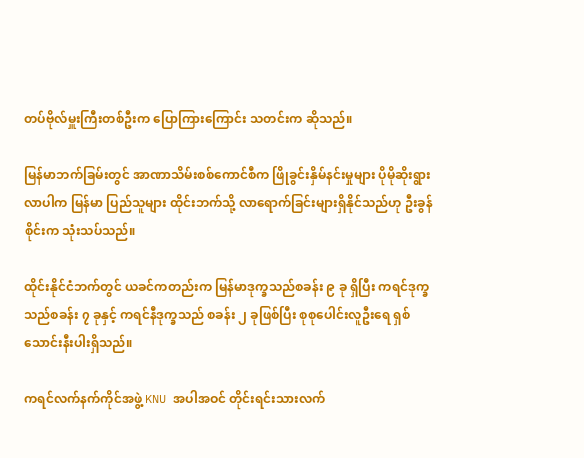တပ်ဗိုလ်မှူးကြီးတစ်ဦးက ပြောကြားကြောင်း သတင်းက ဆိုသည်။

မြန်မာဘက်ခြမ်းတွင် အာဏာသိမ်းစစ်ကောင်စီက ဖြိုခွင်းနှိမ်နင်းမှုများ ပိုမိုဆိုးရွားလာပါက မြန်မာ ပြည်သူများ ထိုင်းဘက်သို့ လာရောက်ခြင်းများရှိနိုင်သည်ဟု ဦးခွန်စိုင်းက သုံးသပ်သည်။

ထိုင်းနိုင်ငံဘက်တွင် ယခင်ကတည်းက မြန်မာဒုက္ခသည်စခန်း ၉ ခု ရှိပြီး ကရင်ဒုက္ခသည်စခန်း ၇ ခုနှင့် ကရင်နီဒုက္ခသည် စခန်း ၂ ခုဖြစ်ပြီး စုစုပေါင်းလူဦးရေ ရှစ်သောင်းနီးပါးရှိသည်။

ကရင်လက်နက်ကိုင်အဖွဲ့ KNU အပါအဝင် တိုင်းရင်းသားလက်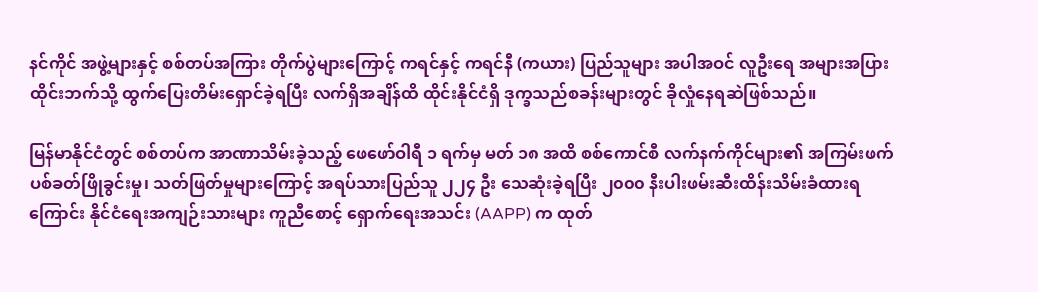နင်ကိုင် အဖွဲ့များနှင့် စစ်တပ်အကြား တိုက်ပွဲများကြောင့် ကရင်နှင့် ကရင်နီ (ကယား) ပြည်သူများ အပါအဝင် လူဦးရေ အများအပြား ထိုင်းဘက်သို့ ထွက်ပြေးတိမ်းရှောင်ခဲ့ရပြီး လက်ရှိအချိန်ထိ ထိုင်းနိုင်ငံရှိ ဒုက္ခသည်စခန်းများတွင် ခိုလှုံနေရဆဲဖြစ်သည်။

မြန်မာနိုင်ငံတွင် စစ်တပ်က အာဏာသိမ်းခဲ့သည့် ဖေဖော်ဝါရီ ၁ ရက်မှ မတ် ၁၈ အထိ စစ်ကောင်စီ လက်နက်ကိုင်များ၏ အကြမ်းဖက်ပစ်ခတ်ဖြိုခွင်းမှု၊ သတ်ဖြတ်မှုများကြောင့် အရပ်သားပြည်သူ ၂၂၄ ဦး သေဆုံးခဲ့ရပြီး ၂၀၀၀ နီးပါးဖမ်းဆီးထိန်းသိမ်းခံထားရကြောင်း နိုင်ငံရေးအကျဉ်းသားများ ကူညီစောင့် ရှောက်ရေးအသင်း (AAPP) က ထုတ်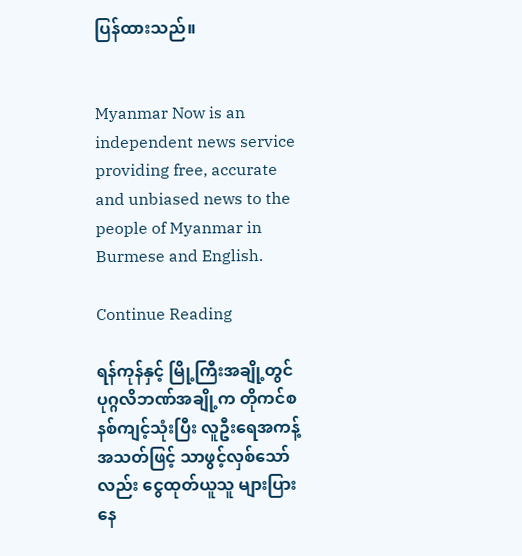ပြန်ထားသည်။


Myanmar Now is an independent news service providing free, accurate and unbiased news to the people of Myanmar in Burmese and English.

Continue Reading

ရန်ကုန်နှင့် မြို့ကြီးအချို့တွင် ပုဂ္ဂလိဘဏ်အချို့က တိုကင်စနစ်ကျင့်သုံးပြီး လူဦးရေအကန့်အသတ်ဖြင့် သာဖွင့်လှစ်သော်လည်း ငွေထုတ်ယူသူ များပြားနေ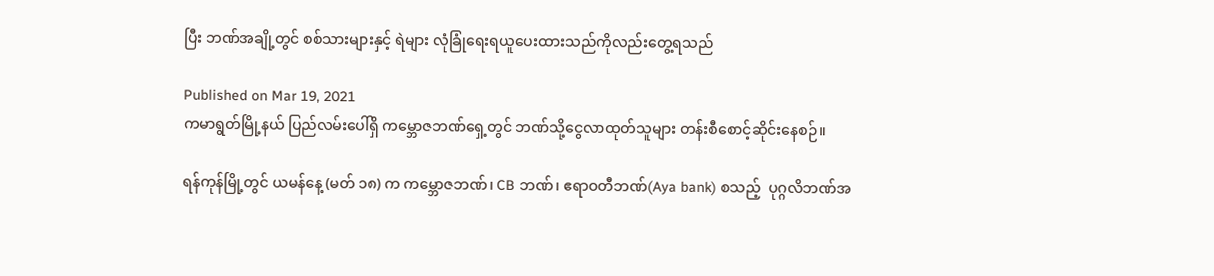ပြီး ဘဏ်အချို့တွင် စစ်သားများနှင့် ရဲများ လုံခြုံရေးရယူပေးထားသည်ကိုလည်းတွေ့ရသည်

Published on Mar 19, 2021
ကမာရွတ်မြို့နယ် ပြည်လမ်းပေါ်ရှိ ကမ္ဘောဇဘဏ်ရှေ့တွင် ဘဏ်သို့ငွေလာထုတ်သူများ တန်းစီစောင့်ဆိုင်းနေစဉ်။

ရန်ကုန်မြို့တွင် ယမန်နေ့ (မတ် ၁၈) က ကမ္ဘောဇဘဏ်၊ CB ဘဏ်၊ ဧရာဝတီဘဏ်(Aya bank) စသည့်  ပုဂ္ဂလိဘဏ်အ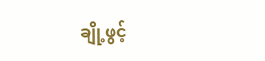ချို့ဖွင့်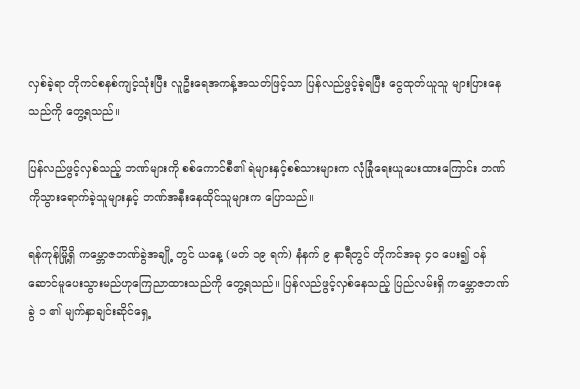လှစ်ခဲ့ရာ တိုကင်စနစ်ကျင့်သုံးပြီး လူဦးရေအကန့်အသတ်ဖြင့်သာ ပြန်လည်ဖွင့်ခဲ့ရပြီး ငွေထုတ်ယူသူ များပြားနေသည်ကို တွေ့ရသည်။

ပြန်လည်ဖွင့်လှစ်သည့် ဘဏ်များကို စစ်ကောင်စီ၏ ရဲများနှင့်စစ်သားများက လုံခြုံရေးယူပေးထားကြောင်း ဘဏ်ကိုသွားရောက်ခဲ့သူများနှင့် ဘဏ်အနီးနေထိုင်သူများက ပြောသည်။

ရန်ကုန်မြို့ရှိ ကမ္ဘောဇဘဏ်ခွဲအချို့ တွင် ယနေ့ (မတ် ၁၉ ရက်) နံနက် ၉ နာရီတွင် တိုကင်အခု ၄၀ ပေး၍ ဝန်ဆောင်မူပေးသွားမည်ဟုကြေညာထားသည်ကို တွေ့ရသည်။ ပြန်လည်ဖွင့်လှစ်နေသည့် ပြည်လမ်းရှိ ကမ္ဘောဇဘဏ်ခွဲ ၁ ၏ မျက်နှာချင်းဆိုင်ရှေ့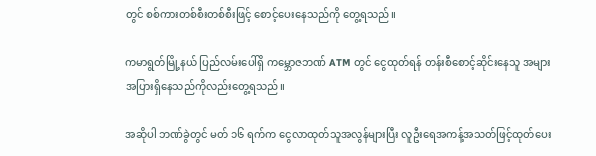တွင် စစ်ကားတစ်စီးတစ်စီးဖြင့် စောင့်ပေးနေသည်ကို တွေ့ရသည်။

ကမာရွတ်မြို့နယ် ပြည်လမ်းပေါ်ရှိ ကမ္ဘောဇဘဏ် ATM တွင် ငွေထုတ်ရန် တန်းစီစောင့်ဆိုင်းနေသူ အများအပြားရှိနေသည်ကိုလည်းတွေ့ရသည်။

အဆိုပါ ဘဏ်ခွဲတွင် မတ် ၁၆ ရက်က ငွေလာထုတ်သူအလွန်များပြီး လူဦးရေအကန့်အသတ်ဖြင့်ထုတ်ပေး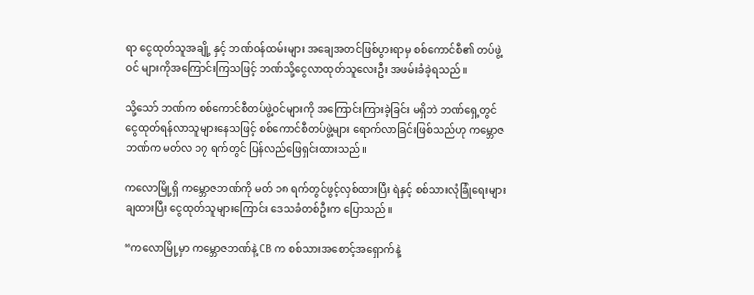ရာ ငွေထုတ်သူအချို့ နှင့် ဘဏ်ဝန်ထမ်းများ အချေအတင်ဖြစ်ပွားရာမှ စစ်ကောင်စီ၏ တပ်ဖွဲ့ဝင် များကိုအကြောင်းကြသဖြင့် ဘဏ်သို့ငွေလာထုတ်သူလေးဦး အဖမ်းခံခဲ့ရသည်။

သို့သော် ဘဏ်က စစ်ကောင်စီတပ်ဖွဲ့ဝင်များကို အကြောင်းကြားခဲ့ခြင်း မရှိဘဲ ဘဏ်ရှေ့တွင် ငွေထုတ်ရန်လာသူများနေသဖြင့် စစ်ကောင်စီတပ်ဖွဲ့များ ရောက်လာခြင်းဖြစ်သည်ဟု ကမ္ဘောဇဘဏ်က မတ်လ ၁၇ ရက်တွင် ပြန်လည်ဖြေရှင်းထားသည်။

ကလောမြို့ရှိ ကမ္ဘောဇဘဏ်ကို မတ် ၁၈ ရက်တွင်ဖွင့်လှစ်ထားပြီး ရဲနှင့် စစ်သားလုံခြုံရေးများချထားပြီး ငွေထုတ်သူများကြောင်း ဒေသခံတစ်ဦးက ပြောသည်။

“ကလောမြို့မှာ ကမ္ဘောဇဘဏ်နဲ့ CB က စစ်သားအစောင့်အရှောက်နဲ့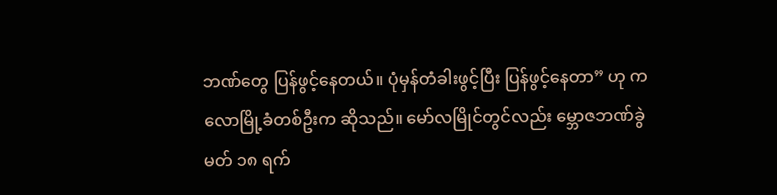ဘဏ်တွေ ပြန်ဖွင့်နေတယ်။ ပုံမှန်တံခါးဖွင့်ပြီး ပြန်ဖွင့်နေတာ” ဟု ကလောမြို့ခံတစ်ဦးက ဆိုသည်။ မော်လမြိုင်တွင်လည်း မ္ဘောဇဘဏ်ခွဲ မတ် ၁၈ ရက်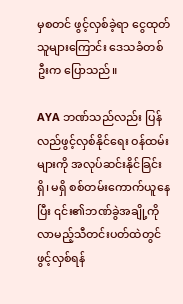မှစတင် ဖွင့်လှစ်ခဲ့ရာ ငွေထုတ်သူများကြောင်း ဒေသခံတစ်ဦးက ပြောသည်။

AYA ဘဏ်သည်လည်း ပြန်လည်ဖွင့်လှစ်နိုင်ရေး ဝန်ထမ်းများကို အလုပ်ဆင်းနိုင်ခြင်းရှိ၊ မရှိ စစ်တမ်းကောက်ယူနေပြီး ၎င်း၏ဘဏ်ခွဲအချို့ကို လာမည့်သီတင်းပတ်ထဲတွင် ဖွင့်လှစ်ရန်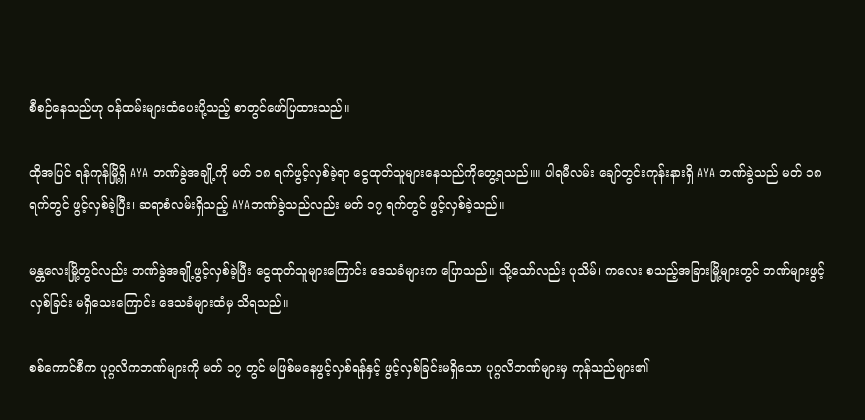စီစဉ်နေသည်ဟု ဝန်ထမ်းများထံပေးပို့သည့် စာတွင်ဖော်ပြထားသည်။

ထိုအပြင် ရန်ကုန်မြို့ရှိ AYA ဘဏ်ခွဲအချို့ကို မတ် ၁၈ ရက်ဖွင့်လှစ်ခဲ့ရာ ငွေထုတ်သူများနေသည်ကိုတွေ့ရသည်။။ ပါရမီလမ်း ချော်တွင်းကုန်းနားရှိ AYA ဘဏ်ခွဲသည် မတ် ၁၈ ရက်တွင် ဖွင့်လှစ်ခဲ့ပြီး၊ ဆရာစံလမ်းရှိသည့် AYAဘဏ်ခွဲသည်လည်း မတ် ၁၇ ရက်တွင် ဖွင့်လှစ်ခဲ့သည်။

မန္တလေးမြို့တွင်လည်း ဘဏ်ခွဲအချို့ဖွင့်လှစ်ခဲ့ပြီး ငွေထုတ်သူများကြောင်း ဒေသခံများက ပြောသည်။ သို့သော်လည်း ပုသိမ်၊ ကလေး စသည့်အခြားမြို့များတွင် ဘဏ်များဖွင့်လှစ်ခြင်း မရှိသေးကြောင်း ဒေသခံများထံမှ သိရသည်။

စစ်ကောင်စီက ပုဂ္ဂလိကဘဏ်များကို မတ် ၁၇ တွင် မဖြစ်မနေဖွင့်လှစ်ရန်နှင့် ဖွင့်လှစ်ခြင်းမရှိသော ပုဂ္ဂလိဘဏ်များမှ ကုန်သည်များ၏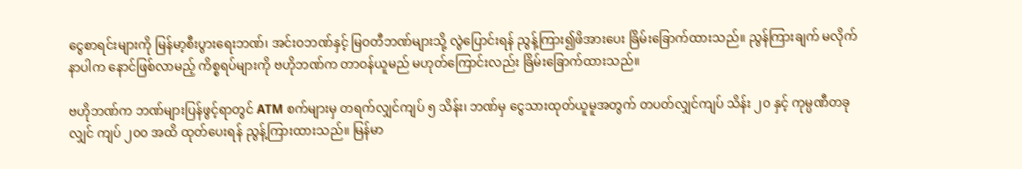ငွေစာရင်းများကို မြန်မာ့စီးပွားရေးဘဏ်၊ အင်းဝဘဏ်နှင့် မြဝတီဘဏ်များသို့ လွဲပြောင်းရန် ညွန့်ကြား၍ဖိအားပေး ခြိမ်းခြောက်ထားသည်။ ညွန်ကြားချက် မလိုက်နာပါက နောင်ဖြစ်လာမည့် ကိစ္စရပ်များကို ဗဟိုဘဏ်က တာဝန်ယူမည် မဟုတ်ကြောင်းလည်း ခြိမ်းခြောက်ထားသည်။

ဗဟိုဘဏ်က ဘဏ်များပြန်ဖွင့်ရာတွင် ATM စက်များမှ တရက်လျှင်ကျပ် ၅ သိန်း၊ ဘဏ်မှ ငွေသားထုတ်ယူမူအတွက် တပတ်လျှင်ကျပ် သိန်း ၂၀ နှင့် ကုမ္ပဏီတခုလျှင် ကျပ် ၂၀၀ အထိ ထုတ်ပေးရန် ညွန့်ကြားထားသည်။ မြန်မာ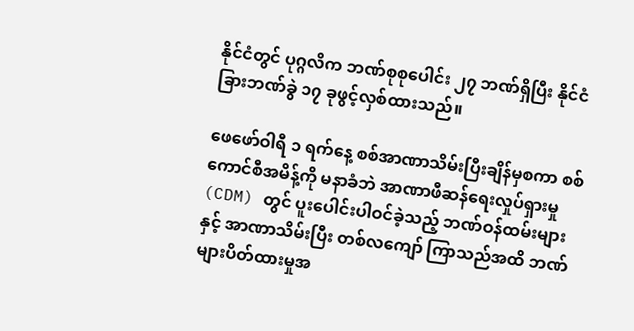နိုင်ငံတွင် ပုဂ္ဂလိက ဘဏ်စုစုပေါင်း ၂၇ ဘဏ်ရှိပြီး နိုင်ငံခြားဘဏ်ခွဲ ၁၇ ခုဖွင့်လှစ်ထားသည်။

ဖေဖော်ဝါရီ ၁ ရက်နေ့ စစ်အာဏာသိမ်းပြီးချိန်မှစကာ စစ်ကောင်စီအမိန့်ကို မနာခံဘဲ အာဏာဖီဆန်ရေးလှုပ်ရှားမှု (CDM) တွင် ပူးပေါင်းပါဝင်ခဲ့သည့် ဘဏ်ဝန်ထမ်းများနှင့် အာဏာသိမ်းပြီး တစ်လကျော် ကြာသည်အထိ ဘဏ်များပိတ်ထားမှုအ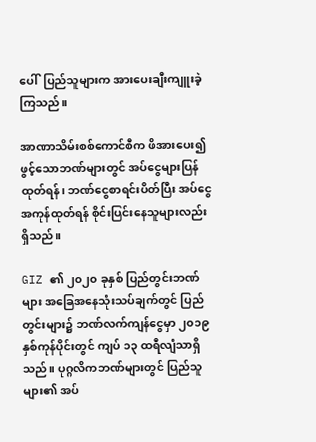ပေါ်  ပြည်သူများက အားပေးချီးကျူးခဲ့ကြသည်။

အာဏာသိမ်းစစ်ကောင်စီက ဖိအားပေး၍ ဖွင့်သောဘဏ်များတွင် အပ်ငွေများပြန်ထုတ်ရန်၊ ဘဏ်ငွေစာရင်းပိတ်ပြီး အပ်ငွေအကုန်ထုတ်ရန် စိုင်းပြင်းနေသူများလည်း ရှိသည်။

GIZ ၏ ၂၀၂၀ ခုနှစ် ပြည်တွင်းဘဏ်များ အခြေအနေသုံးသပ်ချက်တွင် ပြည်တွင်းများ၌ ဘဏ်လက်ကျန်ငွေမှာ ၂၀၁၉ နှစ်ကုန်ပိုင်းတွင် ကျပ် ၁၃ ထရီလျံသာရှိသည်။ ပုဂ္ဂလိကဘဏ်များတွင် ပြည်သူများ၏ အပ်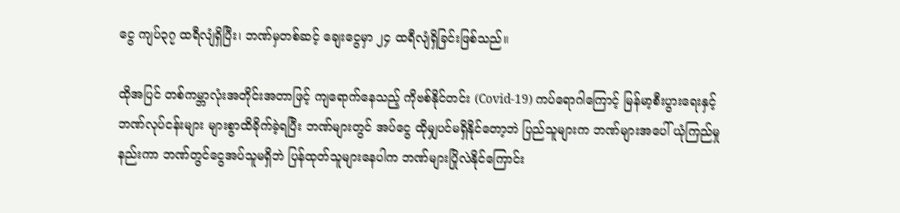ငွေ ကျပ်၃၇ ထရီလျံရှိပြီး၊ ဘဏ်မှတစ်ဆင့် ချေးငွေမှာ ၂၄ ထရီလျံရှိခြင်းဖြစ်သည်။

ထိုအပြင် တစ်ကမ္ဘာလုံးအတိုင်းအတာဖြင့် ကျရောက်နေသည့် ကိုဗစ်နိုင်တင်း (Covid-19) ကပ်ရောဂါကြောင့် မြန်မာ့စီးပွားရေးနှင့် ဘဏ်လုပ်ငန်းများ များစွာထိခိုက်ခဲ့ရပြီး ဘဏ်များတွင် အပ်ငွေ ထိုမျှပင်မရှိနိုင်တော့ဘဲ ပြည်သူများက ဘဏ်များအပေါ် ယုံကြည်မှုနည်းကာ ဘဏ်တွင်ငွေအပ်သူမရှိဘဲ ပြန်ထုတ်သူများနေပါက ဘဏ်များပြိုလဲနိုင်ကြောင်း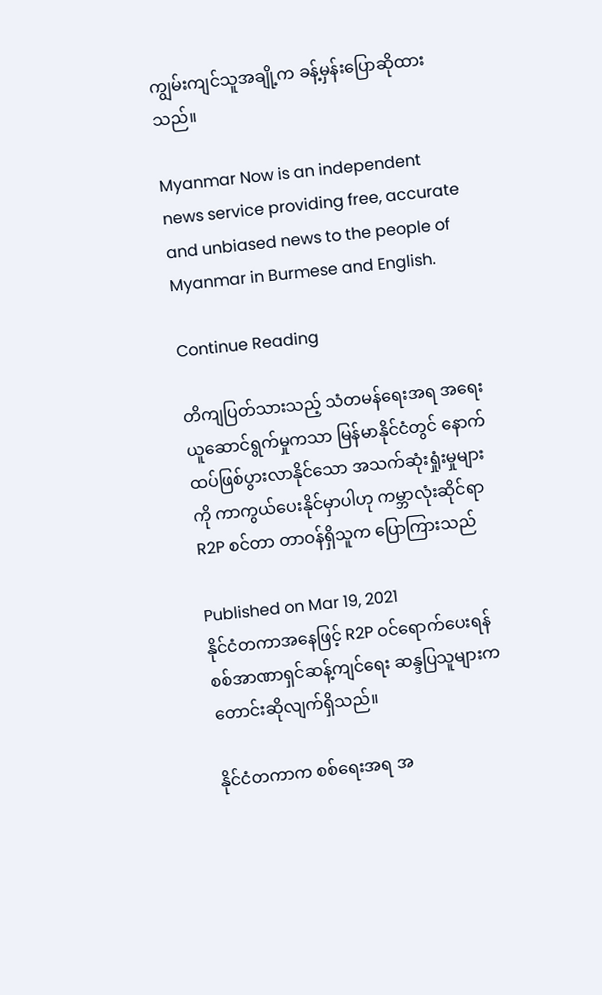ကျွမ်းကျင်သူအချို့က ခန့်မှန်းပြောဆိုထားသည်။

Myanmar Now is an independent news service providing free, accurate and unbiased news to the people of Myanmar in Burmese and English.

Continue Reading

တိကျပြတ်သားသည့် သံတမန်ရေးအရ အရေးယူဆောင်ရွက်မှုကသာ မြန်မာနိုင်ငံတွင် နောက်ထပ်ဖြစ်ပွားလာနိုင်သော အသက်ဆုံးရှုံးမှုများကို ကာကွယ်ပေးနိုင်မှာပါဟု ကမ္ဘာလုံးဆိုင်ရာ R2P စင်တာ တာဝန်ရှိသူက ပြောကြားသည်

Published on Mar 19, 2021
နိုင်ငံတကာအနေဖြင့် R2P ဝင်ရောက်ပေးရန် စစ်အာဏာရှင်ဆန့်ကျင်ရေး ဆန္ဒပြသူများက တောင်းဆိုလျက်ရှိသည်။

နိုင်ငံတကာက စစ်ရေးအရ အ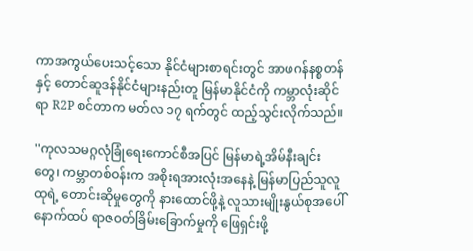ကာအကွယ်ပေးသင့်သော နိုင်ငံများစာရင်းတွင် အာဖဂန်နစ္စတန်နှင့် တောင်ဆူဒန်နိုင်ငံများနည်းတူ မြန်မာနိုင်ငံကို ကမ္ဘာလုံးဆိုင်ရာ R2P စင်တာက မတ်လ ၁၇ ရက်တွင် ထည့်သွင်းလိုက်သည်။

''ကုလသမဂ္ဂလုံခြုံရေးကောင်စီအပြင် မြန်မာရဲ့အိမ်နီးချင်းတွေ၊ ကမ္ဘာတစ်ဝန်းက အစိုးရအားလုံးအနေနဲ့ မြန်မာပြည်သူလူထုရဲ့ တောင်းဆိုမှုတွေကို နားထောင်ဖို့နဲ့ လူသားမျိုးနွယ်စုအပေါ် နောက်ထပ် ရာဇဝတ်ခြိမ်းခြောက်မှုကို ဖြေရှင်းဖို့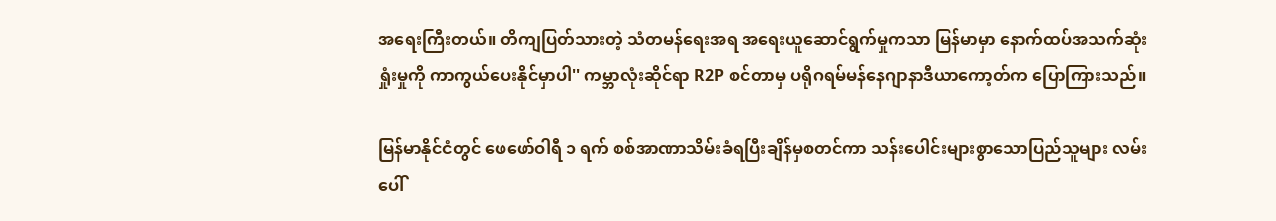အရေးကြီးတယ်။ တိကျပြတ်သားတဲ့ သံတမန်ရေးအရ အရေးယူဆောင်ရွက်မှုကသာ မြန်မာမှာ နောက်ထပ်အသက်ဆုံးရှုံးမှုကို ကာကွယ်ပေးနိုင်မှာပါ'' ကမ္ဘာလုံးဆိုင်ရာ R2P စင်တာမှ ပရိုဂရမ်မန်နေဂျာနာဒီယာကော့တ်က ပြောကြားသည်။

မြန်မာနိုင်ငံတွင် ဖေဖော်ဝါရီ ၁ ရက် စစ်အာဏာသိမ်းခံရပြီးချိန်မှစတင်ကာ သန်းပေါင်းများစွာသောပြည်သူများ လမ်းပေါ်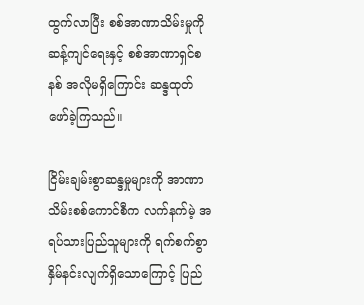ထွက်လာပြီး စစ်အာဏာသိမ်းမှုကို ဆန့်ကျင်ရေးနှင့် စစ်အာဏာရှင်စနစ် အလိုမရှိကြောင်း ဆန္ဒထုတ်ဖော်ခဲ့ကြသည်။

ငြိမ်းချမ်းစွာဆန္ဒမှုများကို အာဏာသိမ်းစစ်ကောင်စီက လက်နက်မဲ့ အရပ်သားပြည်သူများကို ရက်စက်စွာ နှိမ်နင်းလျက်ရှိသောကြောင့် ပြည်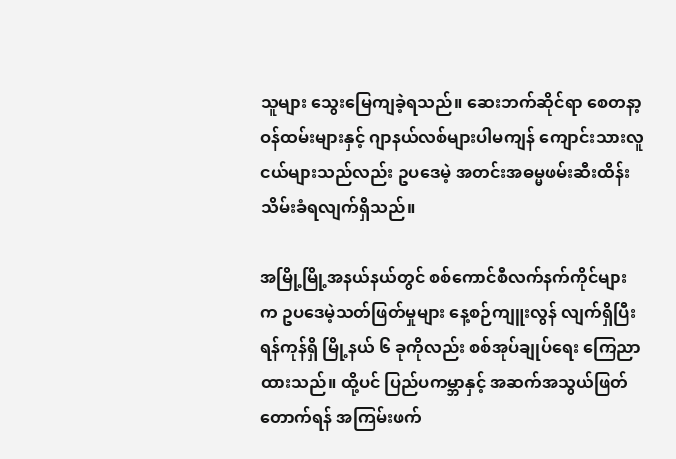သူများ သွေးမြေကျခဲ့ရသည်။ ဆေးဘက်ဆိုင်ရာ စေတနာ့ဝန်ထမ်းများနှင့် ဂျာနယ်လစ်များပါမကျန် ကျောင်းသားလူငယ်များသည်လည်း ဥပဒေမဲ့ အတင်းအဓမ္မဖမ်းဆီးထိန်းသိမ်းခံရလျက်ရှိသည်။

အမြို့မြို့အနယ်နယ်တွင် စစ်ကောင်စီလက်နက်ကိုင်များက ဥပဒေမဲ့သတ်ဖြတ်မှုများ နေ့စဉ်ကျူးလွန် လျက်ရှိပြီး ရန်ကုန်ရှိ မြို့နယ် ၆ ခုကိုလည်း စစ်အုပ်ချုပ်ရေး ကြေညာထားသည်။ ထို့ပင် ပြည်ပကမ္ဘာနှင့် အဆက်အသွယ်ဖြတ်တောက်ရန် အကြမ်းဖက်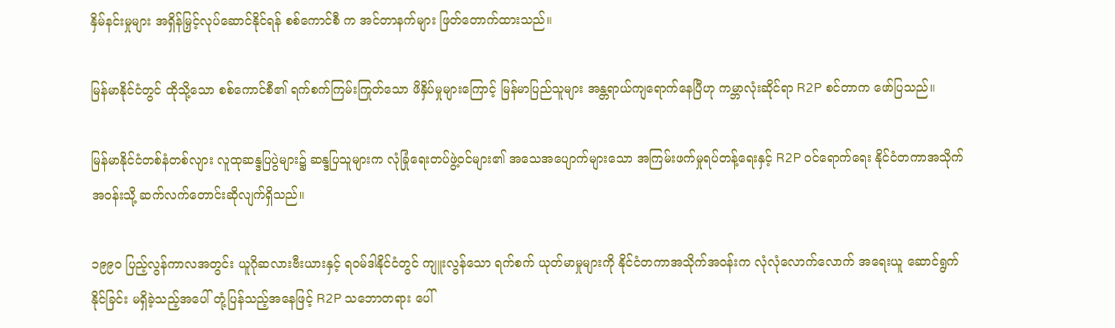နှိမ်နင်းမှုများ အရှိန်မြှင့်လုပ်ဆောင်နိုင်ရန် စစ်ကောင်စီ က အင်တာနက်များ ဖြတ်တောက်ထားသည်။

မြန်မာနိုင်ငံတွင် ထိုသို့သော စစ်ကောင်စီ၏ ရက်စက်ကြမ်းကြုတ်သော ဖိနှိပ်မှုများကြောင့် မြန်မာပြည်သူများ အန္တရာယ်ကျရောက်နေပြီဟု ကမ္ဘာလုံးဆိုင်ရာ R2P စင်တာက ဖော်ပြသည်။

မြန်မာနိုင်ငံတစ်နံတစ်လျား လူထုဆန္ဒပြပွဲများ၌ ဆန္ဒပြသူများက လုံခြုံရေးတပ်ဖွဲ့ဝင်များ၏ အသေအပျောက်များသော အကြမ်းဖက်မှုရပ်တန့်ရေးနှင့် R2P ဝင်ရောက်ရေး နိုင်ငံတကာအသိုက်အဝန်းသို့ ဆက်လက်တောင်းဆိုလျက်ရှိသည်။

၁၉၉၀ ပြည့်လွန်ကာလအတွင်း ယူဂိုဆလားဗီးယားနှင့် ရဝမ်ဒါနိုင်ငံတွင် ကျူးလွန်သော ရက်စက် ယုတ်မာမှုများကို နိုင်ငံတကာအသိုက်အဝန်းက လုံလုံလောက်လောက် အရေးယူ ဆောင်ရွက်နိုင်ခြင်း မရှိခဲ့သည့်အပေါ် တုံ့ပြန်သည့်အနေဖြင့် R2P သဘောတရား ပေါ်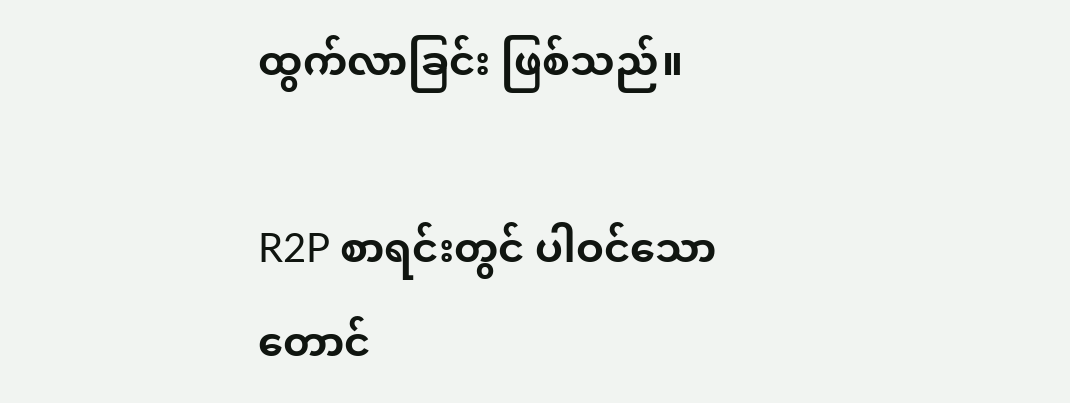ထွက်လာခြင်း ဖြစ်သည်။

R2P စာရင်းတွင် ပါဝင်သော တောင်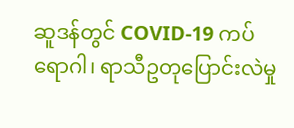ဆူဒန်တွင် COVID-19 ကပ်ရောဂါ၊ ရာသီဥတုပြောင်းလဲမှု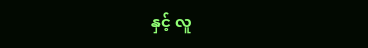နှင့် လူ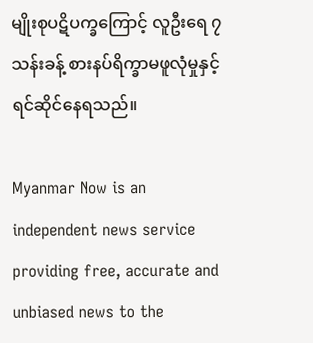မျိုးစုပဋိပက္ခကြောင့် လူဦးရေ ၇ သန်းခန့် စားနပ်ရိက္ခာမဖူလုံမှုနှင့် ရင်ဆိုင်နေရသည်။

Myanmar Now is an independent news service providing free, accurate and unbiased news to the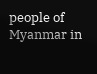people of Myanmar in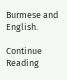Burmese and English.

Continue Reading